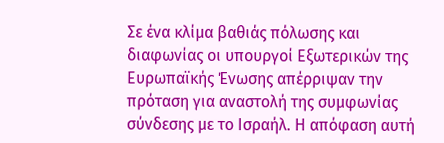Σε ένα κλίμα βαθιάς πόλωσης και διαφωνίας οι υπουργοί Εξωτερικών της Ευρωπαϊκής Ένωσης απέρριψαν την πρόταση για αναστολή της συμφωνίας σύνδεσης με το Ισραήλ. Η απόφαση αυτή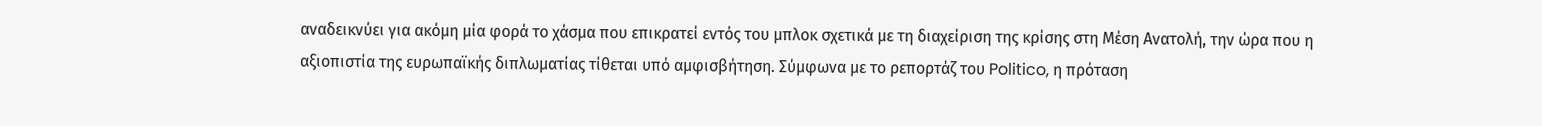αναδεικνύει για ακόμη μία φορά το χάσμα που επικρατεί εντός του μπλοκ σχετικά με τη διαχείριση της κρίσης στη Μέση Ανατολή, την ώρα που η αξιοπιστία της ευρωπαϊκής διπλωματίας τίθεται υπό αμφισβήτηση. Σύμφωνα με το ρεπορτάζ του Politico, η πρόταση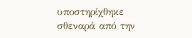υποστηρίχθηκε σθεναρά από την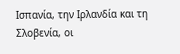Ισπανία, την Ιρλανδία και τη Σλοβενία, οι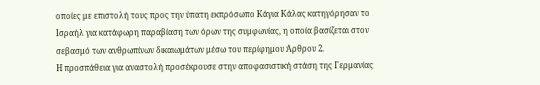οποίες με επιστολή τους προς την ύπατη εκπρόσωπο Κάγια Κάλας κατηγόρησαν το Ισραήλ για κατάφωρη παραβίαση των όρων της συμφωνίας, η οποία βασίζεται στον σεβασμό των ανθρωπίνων δικαιωμάτων μέσω του περίφημου Άρθρου 2.
Η προσπάθεια για αναστολή προσέκρουσε στην αποφασιστική στάση της Γερμανίας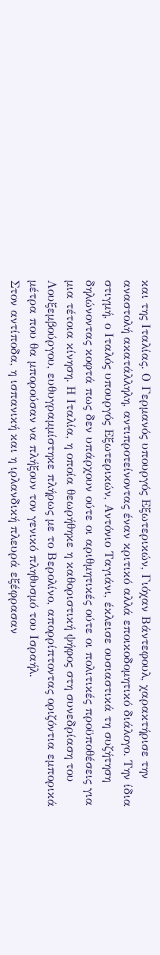και της Ιταλίας. Ο Γερμανός υπουργός Εξωτερικών, Γιόχαν Βάντεφουλ, χαρακτήρισε την αναστολή ακατάλληλη, αντιπροτείνοντας έναν κριτικό αλλά εποικοδομητικό διάλογο. Την ίδια στιγμή, ο Ιταλός υπουργός Εξωτερικών, Αντόνιο Ταγιάνι, έκλεισε ουσιαστικά τη συζήτηση δηλώνοντας κοφτά πως δεν υπάρχουν ούτε οι αριθμητικές ούτε οι πολιτικές προϋποθέσεις για μια τέτοια κίνηση. Η Ιταλία, η οποία θεωρήθηκε η καθοριστική ψήφος στη συνεδρίαση του Λουξεμβούργου, ευθυγραμμίστηκε πλήρως με το Βερολίνο, απορρίπτοντας οριζόντια εμπορικά μέτρα που θα μπορούσαν να πλήξουν τον γενικό πληθυσμό του Ισραήλ.
Στον αντίποδα, η ισπανική και η ιρλανδική πλευρά εξέφρασαν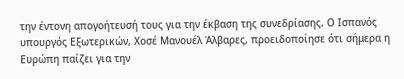την έντονη απογοήτευσή τους για την έκβαση της συνεδρίασης. Ο Ισπανός υπουργός Εξωτερικών, Χοσέ Μανουέλ Άλβαρες, προειδοποίησε ότι σήμερα η Ευρώπη παίζει για την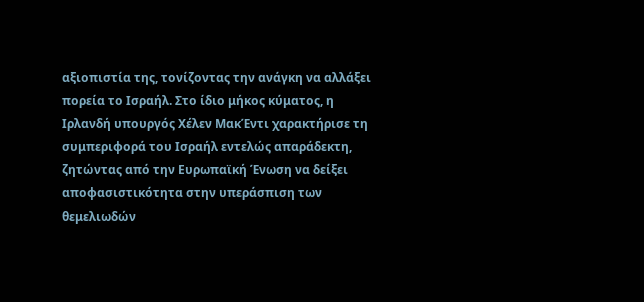αξιοπιστία της, τονίζοντας την ανάγκη να αλλάξει πορεία το Ισραήλ. Στο ίδιο μήκος κύματος, η Ιρλανδή υπουργός Χέλεν ΜακΈντι χαρακτήρισε τη συμπεριφορά του Ισραήλ εντελώς απαράδεκτη, ζητώντας από την Ευρωπαϊκή Ένωση να δείξει αποφασιστικότητα στην υπεράσπιση των θεμελιωδών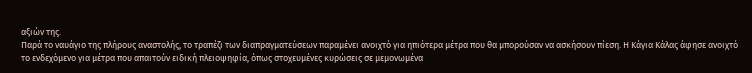αξιών της.
Παρά το ναυάγιο της πλήρους αναστολής, το τραπέζι των διαπραγματεύσεων παραμένει ανοιχτό για ηπιότερα μέτρα που θα μπορούσαν να ασκήσουν πίεση. Η Κάγια Κάλας άφησε ανοιχτό το ενδεχόμενο για μέτρα που απαιτούν ειδική πλειοψηφία, όπως στοχευμένες κυρώσεις σε μεμονωμένα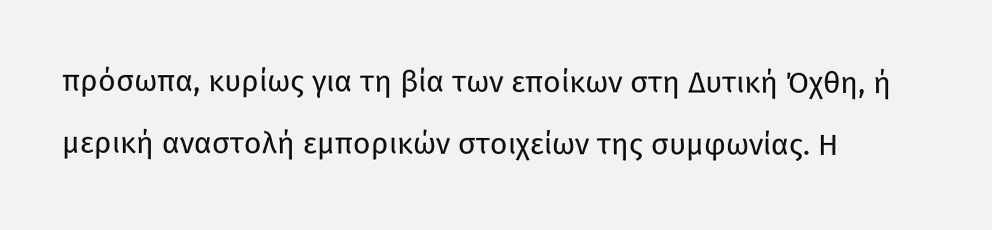πρόσωπα, κυρίως για τη βία των εποίκων στη Δυτική Όχθη, ή μερική αναστολή εμπορικών στοιχείων της συμφωνίας. Η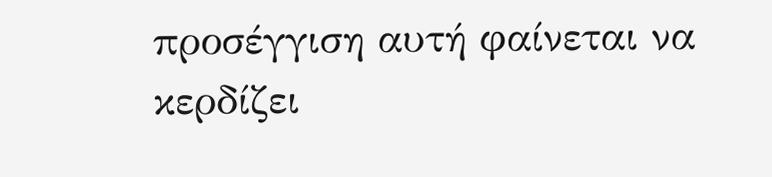προσέγγιση αυτή φαίνεται να κερδίζει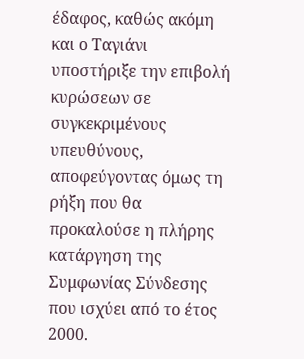έδαφος, καθώς ακόμη και ο Ταγιάνι υποστήριξε την επιβολή κυρώσεων σε συγκεκριμένους υπευθύνους, αποφεύγοντας όμως τη ρήξη που θα προκαλούσε η πλήρης κατάργηση της Συμφωνίας Σύνδεσης που ισχύει από το έτος 2000.